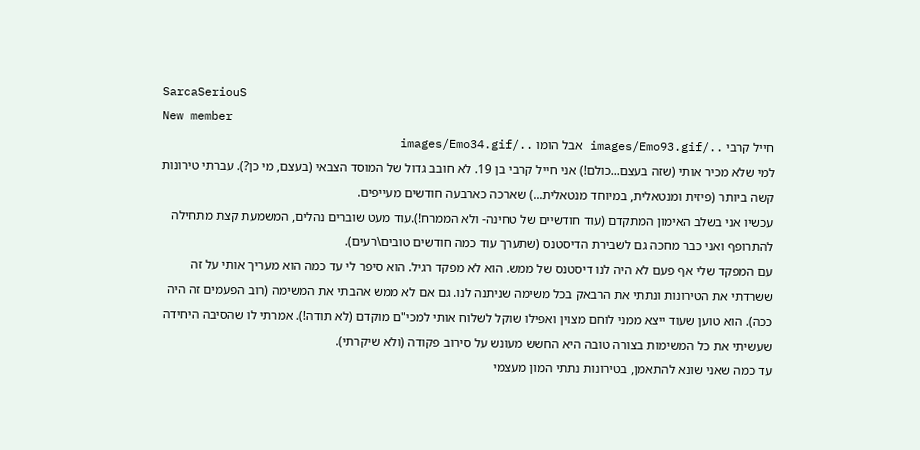SarcaSeriouS
New member
חייל קרבי ../images/Emo93.gif אבל הומו ../images/Emo34.gif
למי שלא מכיר אותי (שזה בעצם...כולם!) אני חייל קרבי בן 19. לא חובב גדול של המוסד הצבאי (בעצם, מי כן?). עברתי טירונות קשה ביותר (פיזית ומנטאלית, במיוחד מנטאלית...) שארכה כארבעה חודשים מעייפים.
עכשיו אני בשלב האימון המתקדם (עוד חודשיים של טחינה- ולא הממרח!).עוד מעט שוברים נהלים, המשמעת קצת מתחילה להתרופף ואני כבר מחכה גם לשבירת הדיסטנס (שתערך עוד כמה חודשים טובים\רעים).
עם המפקד שלי אף פעם לא היה לנו דיסטנס של ממש. הוא לא מפקד רגיל. הוא סיפר לי עד כמה הוא מעריך אותי על זה ששרדתי את הטירונות ונתתי את הרבאק בכל משימה שניתנה לנו. גם אם לא ממש אהבתי את המשימה (רוב הפעמים זה היה ככה). הוא טוען שעוד ייצא ממני לוחם מצוין ואפילו שוקל לשלוח אותי למכי"ם מוקדם (לא תודה!). אמרתי לו שהסיבה היחידה שעשיתי את כל המשימות בצורה טובה היא החשש מעונש על סירוב פקודה (ולא שיקרתי).
עד כמה שאני שונא להתאמן, בטירונות נתתי המון מעצמי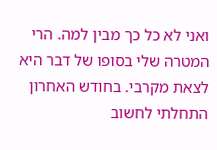ואני לא כל כך מבין למה. הרי המטרה שלי בסופו של דבר היא לצאת מקרבי. בחודש האחרון התחלתי לחשוב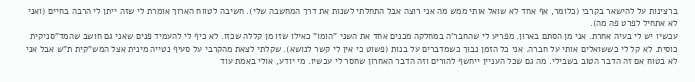ברצינות על להישאר בקרבי (כלומר, אף אחד לא שואל אותי ממש מה אני רוצה אבל התחלתי לשנות את דרך המחשבה שלי). חשיבה לטווח הארוך אומרת לי שזה ייתן לי הרבה בחיים (ואני לא אתחיל לפרט פה מה).
עכשיו יש לי בעיה אחרת. אני מן הסתם בארון. מפריע לי שהחבר'ה במחלקה מכנים אחד את השני "הומו" כאילו שזו מן קללה שכזו. לא כיף לי להעמיד פנים שאני גם חושב שהמד"סניקית כוסית. לא קל לי כששואלים אותי על חברה. אני כל הזמן נבוך כשמדברים על בנות (פשוט כי אין לי קשר לנושא). שקלתי לצאת מהקרבי על סעיף נטייה מינית אצל המש"קית ת"ש אבל אני לא בטוח אם זה הדבר הטוב בשבילי. מה גם שכל העניין ייחשף להורים וזה הדבר האחרון שחסר לי עכשיו. מי יודע, אולי באמת עוד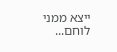ייצא ממני לוחם...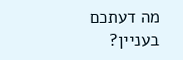מה דעתכם בעניין?